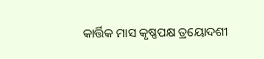କାର୍ତ୍ତିକ ମାସ କୃଷ୍ଣପକ୍ଷ ତ୍ରୟୋଦଶୀ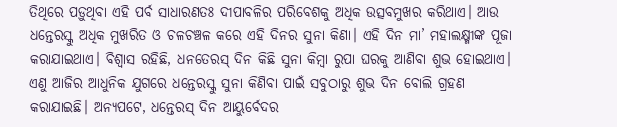ତିଥିରେ ପଡ଼ୁଥିବା ଏହି ପର୍ବ ସାଧାରଣତଃ ଦୀପାବଳିର ପରିବେଶକୁ ଅଧିକ ଉତ୍ସବମୁଖର କରିଥାଏ। ଆଉ ଧନ୍ତେରସ୍କୁ ଅଧିକ ମୁଖରିତ ଓ ଚଳଚଞ୍ଚଳ କରେ ଏହି ଦିନର ସୁନା କିଣା। ଏହି ଦିନ ମା’ ମହାଲକ୍ଷ୍ମୀଙ୍କ ପୂଜା କରାଯାଇଥାଏ। ବିଶ୍ବାସ ରହିଛି, ଧନତେରସ୍ ଦିନ କିଛି ସୁନା କିମ୍ବା ରୁପା ଘରକୁ ଆଣିବା ଶୁଭ ହୋଇଥାଏ। ଏଣୁ ଆଜିର ଆଧୁନିକ ଯୁଗରେ ଧନ୍ତେରସ୍କୁ ସୁନା କିଣିବା ପାଇଁ ସବୁଠାରୁ ଶୁଭ ଦିନ ବୋଲି ଗ୍ରହଣ କରାଯାଇଛି। ଅନ୍ୟପଟେ, ଧନ୍ତେରସ୍ ଦିନ ଆୟୁର୍ବେଦର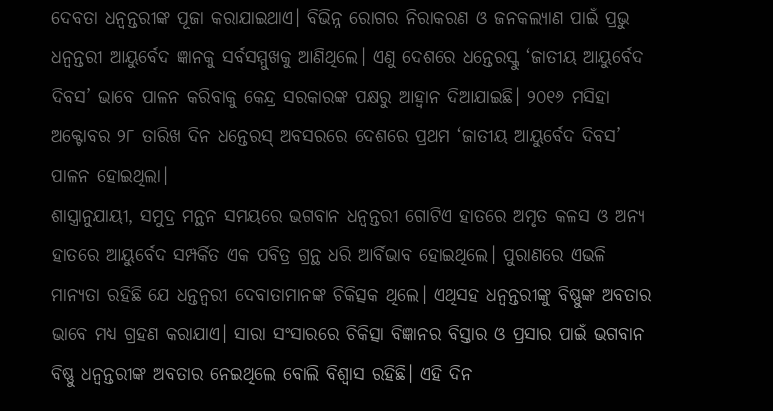ଦେବତା ଧନ୍ବନ୍ତରୀଙ୍କ ପୂଜା କରାଯାଇଥାଏ। ବିଭିନ୍ନ ରୋଗର ନିରାକରଣ ଓ ଜନକଲ୍ୟାଣ ପାଇଁ ପ୍ରଭୁ ଧନ୍ବନ୍ତରୀ ଆୟୁର୍ବେଦ ଜ୍ଞାନକୁ ସର୍ବସମ୍ମୁଖକୁ ଆଣିଥିଲେ। ଏଣୁ ଦେଶରେ ଧନ୍ତେରସ୍କୁ ‘ଜାତୀୟ ଆୟୁର୍ବେଦ ଦିବସ’ ଭାବେ ପାଳନ କରିବାକୁ କେନ୍ଦ୍ର ସରକାରଙ୍କ ପକ୍ଷରୁ ଆହ୍ବାନ ଦିଆଯାଇଛି। ୨୦୧୬ ମସିହା ଅକ୍ଟୋବର ୨୮ ତାରିଖ ଦିନ ଧନ୍ତେରସ୍ ଅବସରରେ ଦେଶରେ ପ୍ରଥମ ‘ଜାତୀୟ ଆୟୁର୍ବେଦ ଦିବସ’ ପାଳନ ହୋଇଥିଲା।
ଶାସ୍ତ୍ରାନୁଯାୟୀ, ସମୁଦ୍ର ମନ୍ଥନ ସମୟରେ ଭଗବାନ ଧନ୍ୱନ୍ତରୀ ଗୋଟିଏ ହାତରେ ଅମୃତ କଳସ ଓ ଅନ୍ୟ ହାତରେ ଆୟୁର୍ବେଦ ସମ୍ପର୍କିତ ଏକ ପବିତ୍ର ଗ୍ରନ୍ଥ ଧରି ଆର୍ବିଭାବ ହୋଇଥିଲେ। ପୁରାଣରେ ଏଭଳି ମାନ୍ୟତା ରହିଛି ଯେ ଧନ୍ତନ୍ବରୀ ଦେବାତାମାନଙ୍କ ଚିକିତ୍ସକ ଥିଲେ। ଏଥିସହ ଧନ୍ବନ୍ତରୀଙ୍କୁ ବିଷ୍ଣୁଙ୍କ ଅବତାର ଭାବେ ମଧ୍ୟ ଗ୍ରହଣ କରାଯାଏ। ସାରା ସଂସାରରେ ଚିକିତ୍ସା ବିଜ୍ଞାନର ବିସ୍ତାର ଓ ପ୍ରସାର ପାଇଁ ଭଗବାନ ବିଷ୍ଣୁ ଧନ୍ୱନ୍ତରୀଙ୍କ ଅବତାର ନେଇଥିଲେ ବୋଲି ବିଶ୍ବାସ ରହିଛି। ଏହି ଦିନ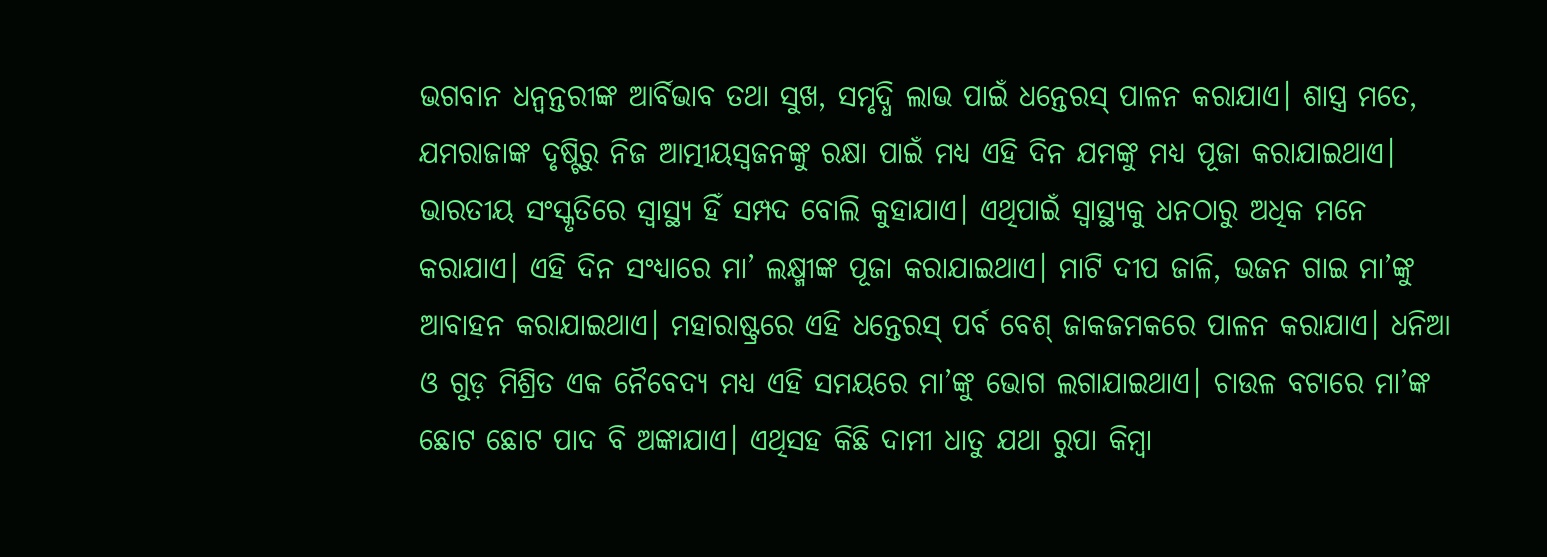ଭଗବାନ ଧନ୍ୱନ୍ତରୀଙ୍କ ଆର୍ବିଭାବ ତଥା ସୁଖ, ସମୃଦ୍ଧି ଲାଭ ପାଇଁ ଧନ୍ତେରସ୍ ପାଳନ କରାଯାଏ। ଶାସ୍ତ୍ର ମତେ, ଯମରାଜାଙ୍କ ଦୃଷ୍ଟିରୁ ନିଜ ଆତ୍ମୀୟସ୍ୱଜନଙ୍କୁ ରକ୍ଷା ପାଇଁ ମଧ୍ୟ ଏହି ଦିନ ଯମଙ୍କୁ ମଧ୍ୟ ପୂଜା କରାଯାଇଥାଏ। ଭାରତୀୟ ସଂସ୍କୃତିରେ ସ୍ୱାସ୍ଥ୍ୟ ହିଁ ସମ୍ପଦ ବୋଲି କୁହାଯାଏ। ଏଥିପାଇଁ ସ୍ୱାସ୍ଥ୍ୟକୁ ଧନଠାରୁ ଅଧିକ ମନେ କରାଯାଏ। ଏହି ଦିନ ସଂଧ୍ୟାରେ ମା’ ଲକ୍ଷ୍ମୀଙ୍କ ପୂଜା କରାଯାଇଥାଏ। ମାଟି ଦୀପ ଜାଳି, ଭଜନ ଗାଇ ମା’ଙ୍କୁ ଆବାହନ କରାଯାଇଥାଏ। ମହାରାଷ୍ଟ୍ରରେ ଏହି ଧନ୍ତେରସ୍ ପର୍ବ ବେଶ୍ ଜାକଜମକରେ ପାଳନ କରାଯାଏ। ଧନିଆ ଓ ଗୁଡ଼ ମିଶ୍ରିତ ଏକ ନୈବେଦ୍ୟ ମଧ୍ୟ ଏହି ସମୟରେ ମା’ଙ୍କୁ ଭୋଗ ଲଗାଯାଇଥାଏ। ଚାଉଳ ବଟାରେ ମା’ଙ୍କ ଛୋଟ ଛୋଟ ପାଦ ବି ଅଙ୍କାଯାଏ। ଏଥିସହ କିଛି ଦାମୀ ଧାତୁ ଯଥା ରୁପା କିମ୍ବା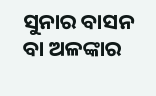ସୁନାର ବାସନ ବା ଅଳଙ୍କାର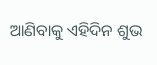ଆଣିବାକୁ ଏହିଦିନ ଶୁଭ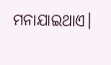ମନାଯାଇଥାଏ।